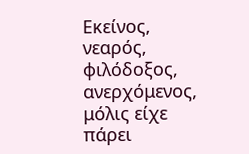Εκείνος, νεαρός, φιλόδοξος, ανερχόμενος, μόλις είχε πάρει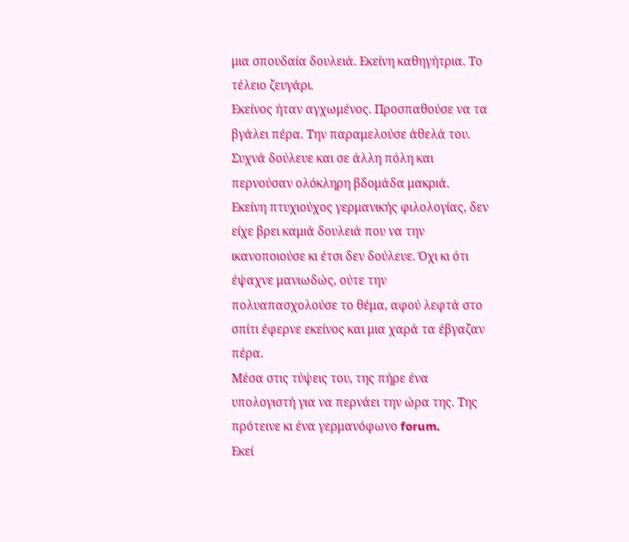μια σπουδαία δουλειά. Εκείνη καθηγήτρια. Το τέλειο ζευγάρι.
Εκείνος ήταν αγχωμένος. Προσπαθούσε να τα βγάλει πέρα. Την παραμελούσε άθελά του. Συχνά δούλευε και σε άλλη πόλη και περνούσαν ολόκληρη βδομάδα μακριά.
Εκείνη πτυχιούχος γερμανικής φιλολογίας, δεν είχε βρει καμιά δουλειά που να την ικανοποιούσε κι έτσι δεν δούλευε. Όχι κι ότι έψαχνε μανιωδώς, ούτε την πολυαπασχολούσε το θέμα, αφού λεφτά στο σπίτι έφερνε εκείνος και μια χαρά τα έβγαζαν πέρα.
Μέσα στις τύψεις του, της πήρε ένα υπολογιστή για να περνάει την ώρα της. Της πρότεινε κι ένα γερμανόφωνο forum.
Εκεί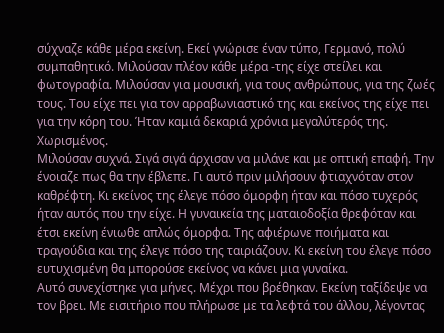σύχναζε κάθε μέρα εκείνη. Εκεί γνώρισε έναν τύπο, Γερμανό, πολύ συμπαθητικό. Μιλούσαν πλέον κάθε μέρα -της είχε στείλει και φωτογραφία. Μιλούσαν για μουσική, για τους ανθρώπους, για της ζωές τους. Του είχε πει για τον αρραβωνιαστικό της και εκείνος της είχε πει για την κόρη του. Ήταν καμιά δεκαριά χρόνια μεγαλύτερός της. Χωρισμένος.
Μιλούσαν συχνά. Σιγά σιγά άρχισαν να μιλάνε και με οπτική επαφή. Την ένοιαζε πως θα την έβλεπε. Γι αυτό πριν μιλήσουν φτιαχνόταν στον καθρέφτη. Κι εκείνος της έλεγε πόσο όμορφη ήταν και πόσο τυχερός ήταν αυτός που την είχε. Η γυναικεία της ματαιοδοξία θρεφόταν και έτσι εκείνη ένιωθε απλώς όμορφα. Της αφιέρωνε ποιήματα και τραγούδια και της έλεγε πόσο της ταιριάζουν. Κι εκείνη του έλεγε πόσο ευτυχισμένη θα μπορούσε εκείνος να κάνει μια γυναίκα.
Αυτό συνεχίστηκε για μήνες. Μέχρι που βρέθηκαν. Εκείνη ταξίδεψε να τον βρει. Με εισιτήριο που πλήρωσε με τα λεφτά του άλλου, λέγοντας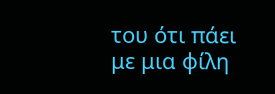του ότι πάει με μια φίλη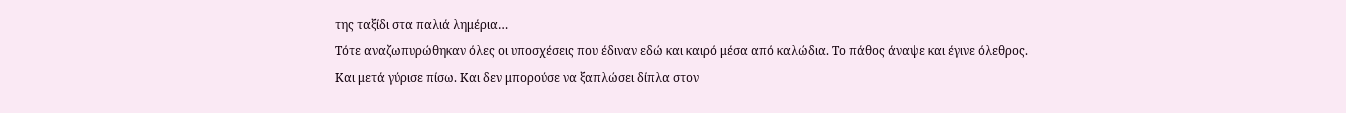της ταξίδι στα παλιά λημέρια…
Τότε αναζωπυρώθηκαν όλες οι υποσχέσεις που έδιναν εδώ και καιρό μέσα από καλώδια. Το πάθος άναψε και έγινε όλεθρος.
Και μετά γύρισε πίσω. Και δεν μπορούσε να ξαπλώσει δίπλα στον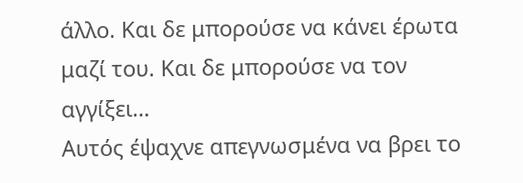άλλο. Και δε μπορούσε να κάνει έρωτα μαζί του. Και δε μπορούσε να τον αγγίξει…
Αυτός έψαχνε απεγνωσμένα να βρει το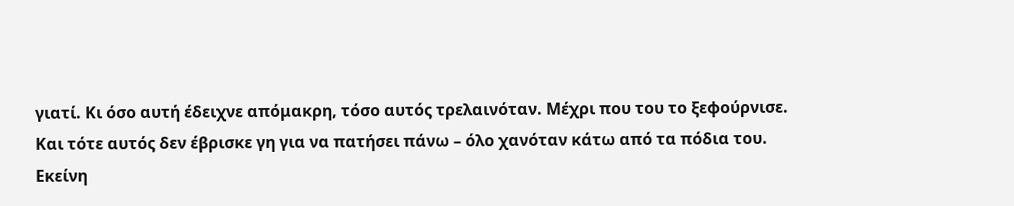γιατί. Κι όσο αυτή έδειχνε απόμακρη, τόσο αυτός τρελαινόταν. Μέχρι που του το ξεφούρνισε.
Και τότε αυτός δεν έβρισκε γη για να πατήσει πάνω – όλο χανόταν κάτω από τα πόδια του.
Εκείνη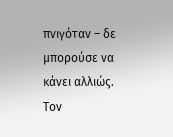πνιγόταν – δε μπορούσε να κάνει αλλιώς. Τον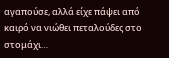αγαπούσε, αλλά είχε πάψει από καιρό να νιώθει πεταλούδες στο στομάχι…